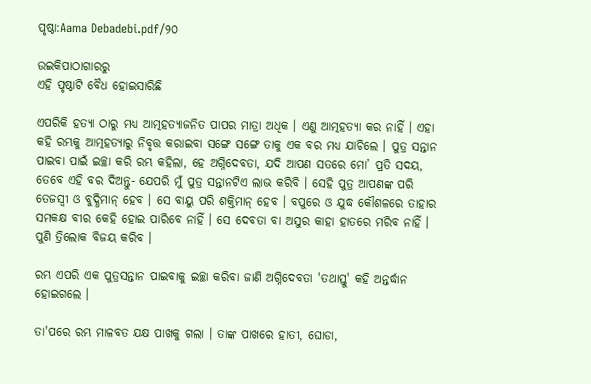ପୃଷ୍ଠା:Aama Debadebi.pdf/୨୦

ଉଇକିପାଠାଗାର‌ରୁ
ଏହି ପୃଷ୍ଠାଟି ବୈଧ ହୋଇସାରିଛି

ଏପରିକି ହତ୍ୟା ଠାରୁ ମଧ୍ୟ ଆତ୍ମହତ୍ୟାଜନିତ ପାପର ମାତ୍ରା ଅଧିକ । ଏଣୁ ଆତ୍ମହତ୍ୟା କର ନାହିଁ । ଏହା କହି ରମ୍ଭକୁ ଆତ୍ମହତ୍ୟାରୁ ନିବୃତ୍ତ କରାଇବା ସଙ୍ଗେ ସଙ୍ଗେ ତାକୁ ଏକ ବର ମଧ୍ୟ ଯାଚିଲେ । ପୁତ୍ର ସନ୍ତାନ ପାଇବା ପାଇଁ ଇଚ୍ଛା କରି ରମ୍ଭ କହିଲା, ହେ ଅଗ୍ନିଦେବତା, ଯଦି ଆପଣ ସତରେ ମୋ’ ପ୍ରତି ସଦୟ, ତେବେ ଏହି ବର ଦିଅନ୍ତୁ- ଯେପରି ମୁଁ ପୁତ୍ର ସନ୍ତାନଟିଏ ଲାଭ କରିବି । ସେହି ପୁତ୍ର ଆପଣଙ୍କ ପରି ତେଜସ୍ୱୀ ଓ ବୁଦ୍ଧିମାନ୍ ହେବ । ସେ ବାୟୁ ପରି ଶକ୍ତିମାନ୍ ହେବ । ବପୁରେ ଓ ଯୁଦ୍ଧ କୌଶଳରେ ତାହାର ସମକକ୍ଷ ବୀର କେହି ହୋଇ ପାରିବେ ନାହିଁ । ସେ ଦେବତା ବା ଅସୁର କାହା ହାତରେ ମରିବ ନାହିଁ । ପୁଣି ତ୍ରିଲୋକ ବିଜୟ କରିବ ।

ରମ୍ଭ ଏପରି ଏକ ପୁତ୍ରସନ୍ତାନ ପାଇବାକୁ ଇଚ୍ଛା କରିବା ଜାଣି ଅଗ୍ନିଦେବତା 'ତଥାସ୍ତୁ' କହି ଅନ୍ତର୍ଦ୍ଧାନ ହୋଇଗଲେ ।

ତା'ପରେ ରମ୍ଭ ମାଳବତ ଯକ୍ଷ ପାଖକୁ ଗଲା । ତାଙ୍କ ପାଖରେ ହାତୀ, ଘୋଡା,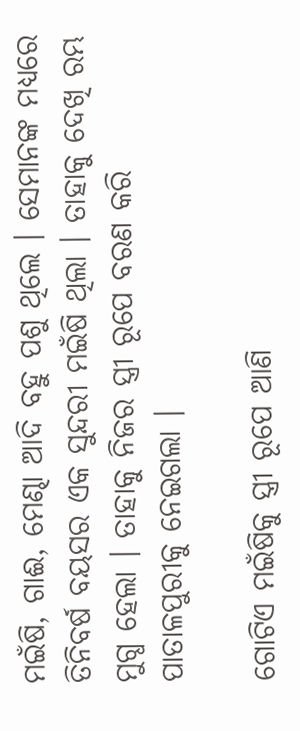ମଇଁଷି, ଗାଈ, ମେଣ୍ଢା ଆଦି ବହୁ ପଶୁ ଥିଲେ । ସେମାନଙ୍କ ମଧ୍ୟରେ ତିନିବର୍ଷ ବୟସର ଏକ ସୁନ୍ଦରୀ ମଇଁଷି ଥିଲା । ତାହାକୁ ଦେଖି ରମ୍ଭ ମୁଗ୍ଧ ହେଲା । ତାହାକୁ ନିଜର ସ୍ତ୍ରୀ ରୂପେ ବରଣ କରି ପାତାଳପୁରୀକୁ ନେଇଗଲା ।

ଗୋଟିଏ ମଇଁଷିକୁ ସ୍ତ୍ରୀ ରୂପେ ଆଣି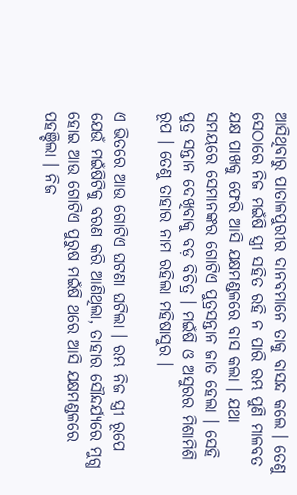ଆସିଥିବାରୁ ପାତାଳପୁରୀର ଦାନବମାନେ ତାକୁ ବାସନ୍ଦ କଲେ । ତେଣୁ ସେଠାରେ ନିଜ ମଇଁଷି ସ୍ତ୍ରୀ ସହିତ ରହି ନ ପାରି ରମ୍ଭ ପୁଣି ମାଳବତ ଯକ୍ଷ ପାଖକୁ ଫେରି ଆସି ଯକ୍ଷମଣ୍ଡଳରେ ବାସ କଲା । ଯଥା ସମୟରେ ସେମାନଙ୍କର ଗୋଟିଏ ପୁତ୍ରସନ୍ତାନ ଜାତ ହେଲା । ସେହି ପୁତ୍ର ସନ୍ତାନ ଦେଖିବାକୁ ବଡ଼ ବିଚିତ୍ର । ମଇଁଷି ଓ ଅସୁରର ମିଶାମିଶି ରୂପ । ତେଣୁ ତାହାର ନାମ ରହିଲା ମହିଷାସୁର ।

ଏ ଭିତରେ ଆଉ ଗୋଟିଏ ଘଟଣା ଘଟିଲା । ରମ୍ଭ ନିଜ ସ୍ତ୍ରୀ ରୂପେ ଯେଉଁ ମଇଁଷିଟିକୁ ବରଣ କରି ଆଣିଥିଲା, ତାହାର ସୌନ୍ଦର୍ଯ୍ୟରେ ମୁଗ୍ଧ ହୋଇ ଆଉ ଗୋଟିଏ ପୁରୁଷ ମଇଁଷି ଥରେ ଆସି ଯକ୍ଷମଣ୍ଡଳରେ ପହଞ୍ଚିଲା । ନିଜ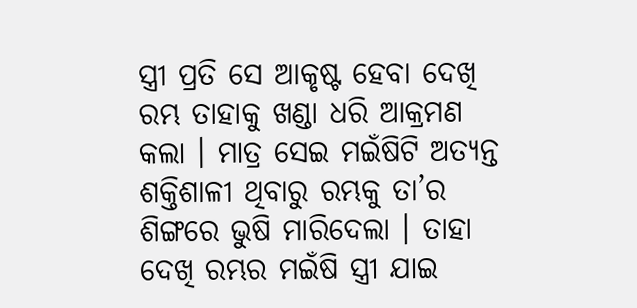ସ୍ତ୍ରୀ ପ୍ରତି ସେ ଆକୃଷ୍ଟ ହେବା ଦେଖି ରମ୍ଭ ତାହାକୁ ଖଣ୍ଡା ଧରି ଆକ୍ରମଣ କଲା । ମାତ୍ର ସେଇ ମଇଁଷିଟି ଅତ୍ୟନ୍ତ ଶକ୍ତିଶାଳୀ ଥିବାରୁ ରମ୍ଭକୁ ତା’ର ଶିଙ୍ଗରେ ଭୁଷି ମାରିଦେଲା । ତାହା ଦେଖି ରମ୍ଭର ମଇଁଷି ସ୍ତ୍ରୀ ଯାଇ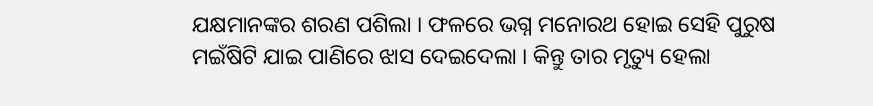ଯକ୍ଷମାନଙ୍କର ଶରଣ ପଶିଲା । ଫଳରେ ଭଗ୍ନ ମନୋରଥ ହୋଇ ସେହି ପୁରୁଷ ମଇଁଷିଟି ଯାଇ ପାଣିରେ ଝାସ ଦେଇଦେଲା । କିନ୍ତୁ ତାର ମୃତ୍ୟୁ ହେଲା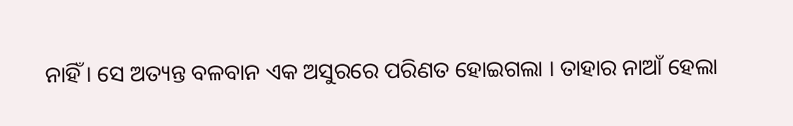ନାହିଁ । ସେ ଅତ୍ୟନ୍ତ ବଳବାନ ଏକ ଅସୁରରେ ପରିଣତ ହୋଇଗଲା । ତାହାର ନାଆଁ ହେଲା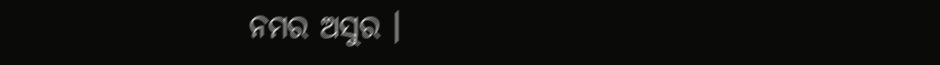ନମର ଅସୁର ।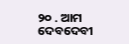୨୦ . ଆମ ଦେବଦେବୀ